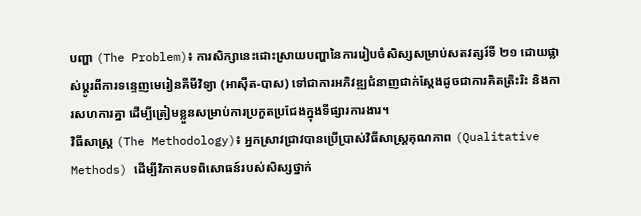បញ្ហា (The Problem)៖ ការសិក្សានេះដោះស្រាយបញ្ហានៃការរៀបចំសិស្សសម្រាប់សតវត្សរ៍ទី ២១ ដោយផ្លាស់ប្តូរពីការទន្ទេញមេរៀនគីមីវិទ្យា (អាស៊ីត-បាស) ទៅជាការអភិវឌ្ឍជំនាញជាក់ស្តែងដូចជាការគិតត្រិះរិះ និងការសហការគ្នា ដើម្បីត្រៀមខ្លួនសម្រាប់ការប្រកួតប្រជែងក្នុងទីផ្សារការងារ។
វិធីសាស្ត្រ (The Methodology)៖ អ្នកស្រាវជ្រាវបានប្រើប្រាស់វិធីសាស្ត្រគុណភាព (Qualitative Methods) ដើម្បីវិភាគបទពិសោធន៍របស់សិស្សថ្នាក់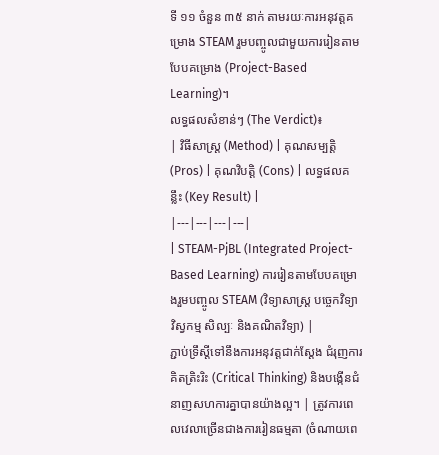ទី ១១ ចំនួន ៣៥ នាក់ តាមរយៈការអនុវត្តគម្រោង STEAM រួមបញ្ចូលជាមួយការរៀនតាមបែបគម្រោង (Project-Based Learning)។
លទ្ធផលសំខាន់ៗ (The Verdict)៖
| វិធីសាស្ត្រ (Method) | គុណសម្បត្តិ (Pros) | គុណវិបត្តិ (Cons) | លទ្ធផលគន្លឹះ (Key Result) |
|---|---|---|---|
| STEAM-PjBL (Integrated Project-Based Learning) ការរៀនតាមបែបគម្រោងរួមបញ្ចូល STEAM (វិទ្យាសាស្ត្រ បច្ចេកវិទ្យា វិស្វកម្ម សិល្បៈ និងគណិតវិទ្យា) |
ភ្ជាប់ទ្រឹស្តីទៅនឹងការអនុវត្តជាក់ស្តែង ជំរុញការគិតត្រិះរិះ (Critical Thinking) និងបង្កើនជំនាញសហការគ្នាបានយ៉ាងល្អ។ | ត្រូវការពេលវេលាច្រើនជាងការរៀនធម្មតា (ចំណាយពេ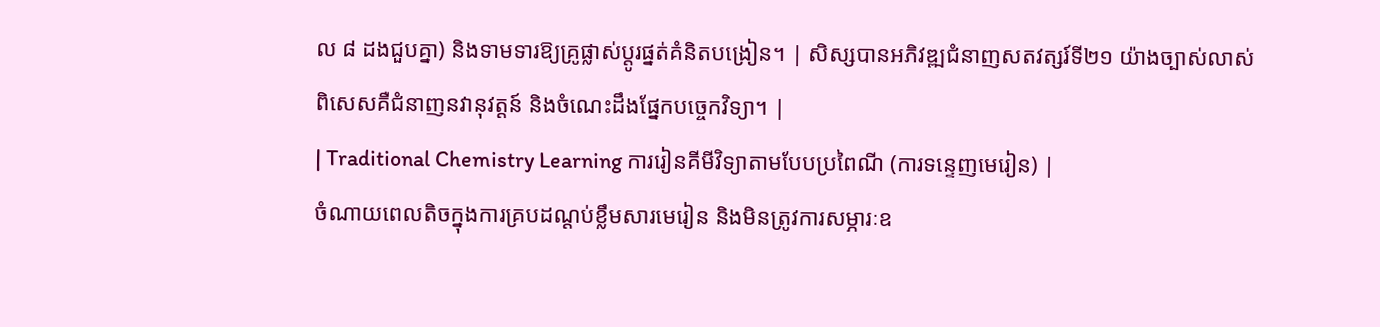ល ៨ ដងជួបគ្នា) និងទាមទារឱ្យគ្រូផ្លាស់ប្តូរផ្នត់គំនិតបង្រៀន។ | សិស្សបានអភិវឌ្ឍជំនាញសតវត្សរ៍ទី២១ យ៉ាងច្បាស់លាស់ ពិសេសគឺជំនាញនវានុវត្តន៍ និងចំណេះដឹងផ្នែកបច្ចេកវិទ្យា។ |
| Traditional Chemistry Learning ការរៀនគីមីវិទ្យាតាមបែបប្រពៃណី (ការទន្ទេញមេរៀន) |
ចំណាយពេលតិចក្នុងការគ្របដណ្តប់ខ្លឹមសារមេរៀន និងមិនត្រូវការសម្ភារៈឧ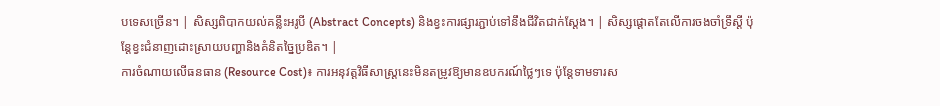បទេសច្រើន។ | សិស្សពិបាកយល់គន្លឹះអរូបី (Abstract Concepts) និងខ្វះការផ្សារភ្ជាប់ទៅនឹងជីវិតជាក់ស្តែង។ | សិស្សផ្តោតតែលើការចងចាំទ្រឹស្តី ប៉ុន្តែខ្វះជំនាញដោះស្រាយបញ្ហានិងគំនិតច្នៃប្រឌិត។ |
ការចំណាយលើធនធាន (Resource Cost)៖ ការអនុវត្តវិធីសាស្ត្រនេះមិនតម្រូវឱ្យមានឧបករណ៍ថ្លៃៗទេ ប៉ុន្តែទាមទារស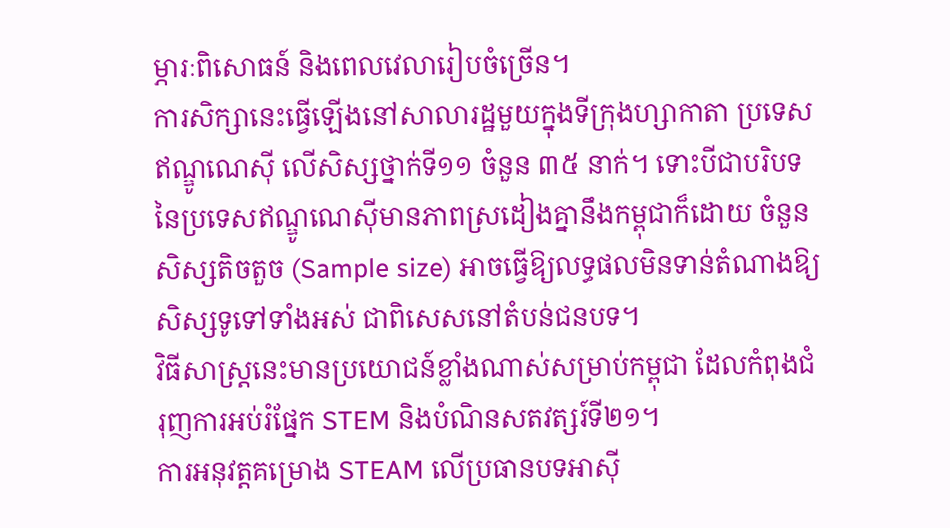ម្ភារៈពិសោធន៍ និងពេលវេលារៀបចំច្រើន។
ការសិក្សានេះធ្វើឡើងនៅសាលារដ្ឋមួយក្នុងទីក្រុងហ្សាកាតា ប្រទេសឥណ្ឌូណេស៊ី លើសិស្សថ្នាក់ទី១១ ចំនួន ៣៥ នាក់។ ទោះបីជាបរិបទនៃប្រទេសឥណ្ឌូណេស៊ីមានភាពស្រដៀងគ្នានឹងកម្ពុជាក៏ដោយ ចំនួនសិស្សតិចតួច (Sample size) អាចធ្វើឱ្យលទ្ធផលមិនទាន់តំណាងឱ្យសិស្សទូទៅទាំងអស់ ជាពិសេសនៅតំបន់ជនបទ។
វិធីសាស្ត្រនេះមានប្រយោជន៍ខ្លាំងណាស់សម្រាប់កម្ពុជា ដែលកំពុងជំរុញការអប់រំផ្នែក STEM និងបំណិនសតវត្សរ៍ទី២១។
ការអនុវត្តគម្រោង STEAM លើប្រធានបទអាស៊ី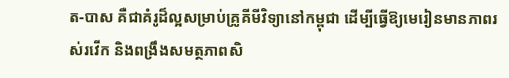ត-បាស គឺជាគំរូដ៏ល្អសម្រាប់គ្រូគីមីវិទ្យានៅកម្ពុជា ដើម្បីធ្វើឱ្យមេរៀនមានភាពរស់រវើក និងពង្រឹងសមត្ថភាពសិ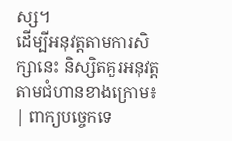ស្ស។
ដើម្បីអនុវត្តតាមការសិក្សានេះ និស្សិតគួរអនុវត្តតាមជំហានខាងក្រោម៖
| ពាក្យបច្ចេកទេ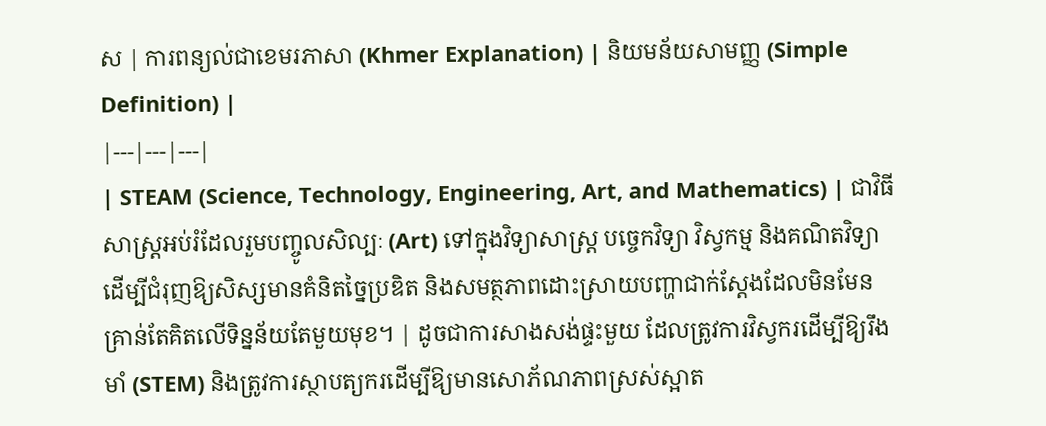ស | ការពន្យល់ជាខេមរភាសា (Khmer Explanation) | និយមន័យសាមញ្ញ (Simple Definition) |
|---|---|---|
| STEAM (Science, Technology, Engineering, Art, and Mathematics) | ជាវិធីសាស្រ្តអប់រំដែលរួមបញ្ចូលសិល្បៈ (Art) ទៅក្នុងវិទ្យាសាស្ត្រ បច្ចេកវិទ្យា វិស្វកម្ម និងគណិតវិទ្យា ដើម្បីជំរុញឱ្យសិស្សមានគំនិតច្នៃប្រឌិត និងសមត្ថភាពដោះស្រាយបញ្ហាជាក់ស្តែងដែលមិនមែនគ្រាន់តែគិតលើទិន្នន័យតែមួយមុខ។ | ដូចជាការសាងសង់ផ្ទះមួយ ដែលត្រូវការវិស្វករដើម្បីឱ្យរឹងមាំ (STEM) និងត្រូវការស្ថាបត្យករដើម្បីឱ្យមានសោភ័ណភាពស្រស់ស្អាត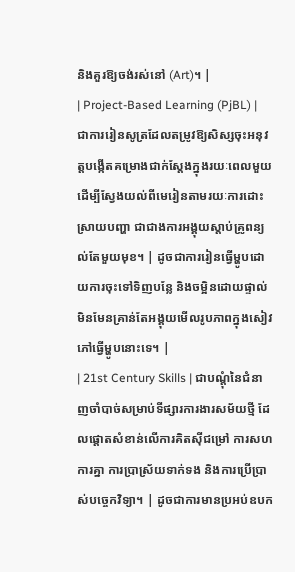និងគួរឱ្យចង់រស់នៅ (Art)។ |
| Project-Based Learning (PjBL) | ជាការរៀនសូត្រដែលតម្រូវឱ្យសិស្សចុះអនុវត្តបង្កើតគម្រោងជាក់ស្តែងក្នុងរយៈពេលមួយ ដើម្បីស្វែងយល់ពីមេរៀនតាមរយៈការដោះស្រាយបញ្ហា ជាជាងការអង្គុយស្តាប់គ្រូពន្យល់តែមួយមុខ។ | ដូចជាការរៀនធ្វើម្ហូបដោយការចុះទៅទិញបន្លែ និងចម្អិនដោយផ្ទាល់ មិនមែនគ្រាន់តែអង្គុយមើលរូបភាពក្នុងសៀវភៅធ្វើម្ហូបនោះទេ។ |
| 21st Century Skills | ជាបណ្តុំនៃជំនាញចាំបាច់សម្រាប់ទីផ្សារការងារសម័យថ្មី ដែលផ្តោតសំខាន់លើការគិតស៊ីជម្រៅ ការសហការគ្នា ការប្រាស្រ័យទាក់ទង និងការប្រើប្រាស់បច្ចេកវិទ្យា។ | ដូចជាការមានប្រអប់ឧបក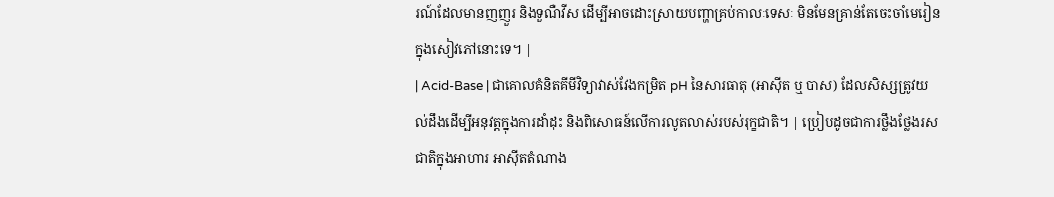រណ៍ដែលមានញញួរ និងទួណឺវីស ដើម្បីអាចដោះស្រាយបញ្ហាគ្រប់កាលៈទេសៈ មិនមែនគ្រាន់តែចេះចាំមេរៀនក្នុងសៀវភៅនោះទេ។ |
| Acid-Base | ជាគោលគំនិតគីមីវិទ្យាវាស់វែងកម្រិត pH នៃសារធាតុ (អាស៊ីត ឬ បាស) ដែលសិស្សត្រូវយល់ដឹងដើម្បីអនុវត្តក្នុងការដាំដុះ និងពិសោធន៍លើការលូតលាស់របស់រុក្ខជាតិ។ | ប្រៀបដូចជាការថ្លឹងថ្លែងរសជាតិក្នុងអាហារ អាស៊ីតតំណាង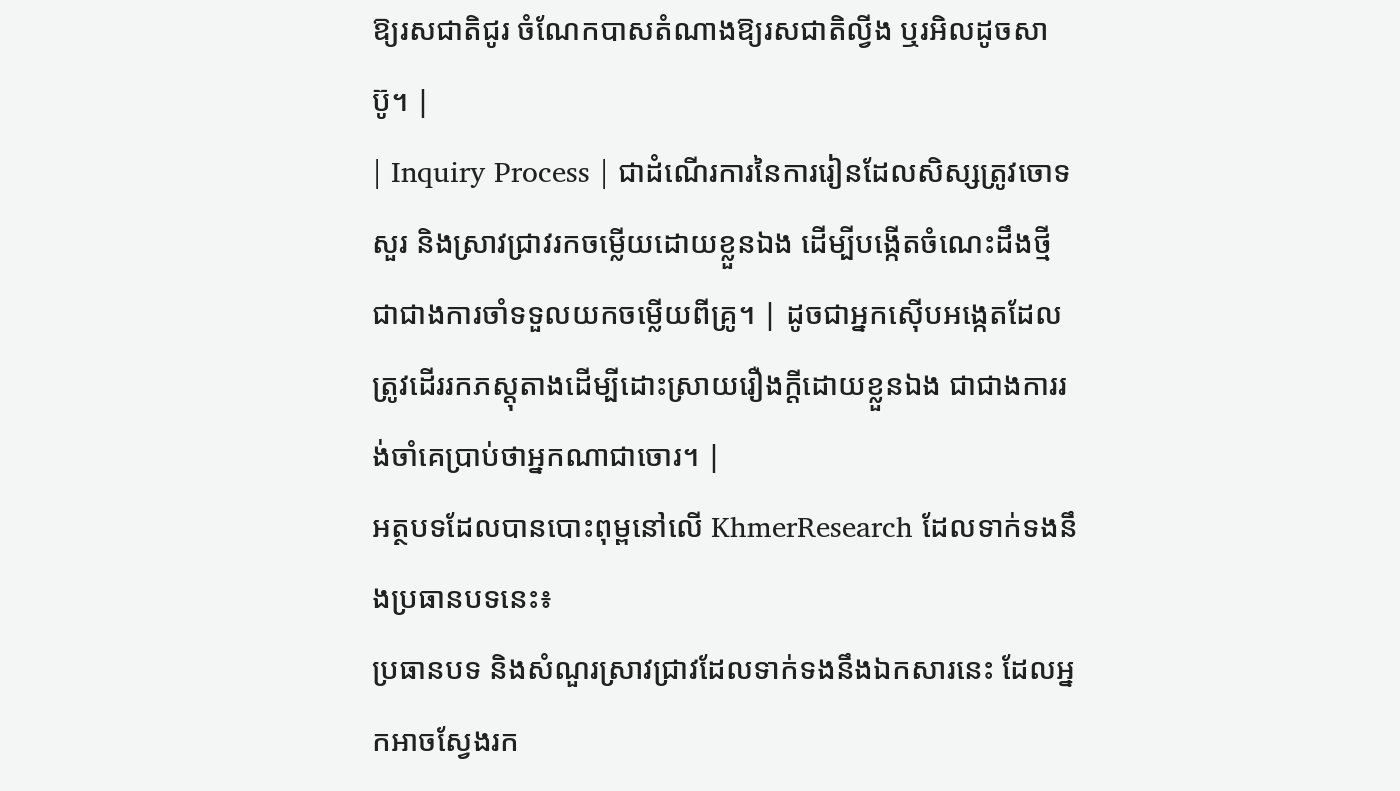ឱ្យរសជាតិជូរ ចំណែកបាសតំណាងឱ្យរសជាតិល្វីង ឬរអិលដូចសាប៊ូ។ |
| Inquiry Process | ជាដំណើរការនៃការរៀនដែលសិស្សត្រូវចោទសួរ និងស្រាវជ្រាវរកចម្លើយដោយខ្លួនឯង ដើម្បីបង្កើតចំណេះដឹងថ្មី ជាជាងការចាំទទួលយកចម្លើយពីគ្រូ។ | ដូចជាអ្នកស៊ើបអង្កេតដែលត្រូវដើររកភស្តុតាងដើម្បីដោះស្រាយរឿងក្តីដោយខ្លួនឯង ជាជាងការរង់ចាំគេប្រាប់ថាអ្នកណាជាចោរ។ |
អត្ថបទដែលបានបោះពុម្ពនៅលើ KhmerResearch ដែលទាក់ទងនឹងប្រធានបទនេះ៖
ប្រធានបទ និងសំណួរស្រាវជ្រាវដែលទាក់ទងនឹងឯកសារនេះ ដែលអ្នកអាចស្វែងរក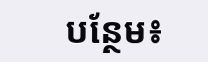បន្ថែម៖